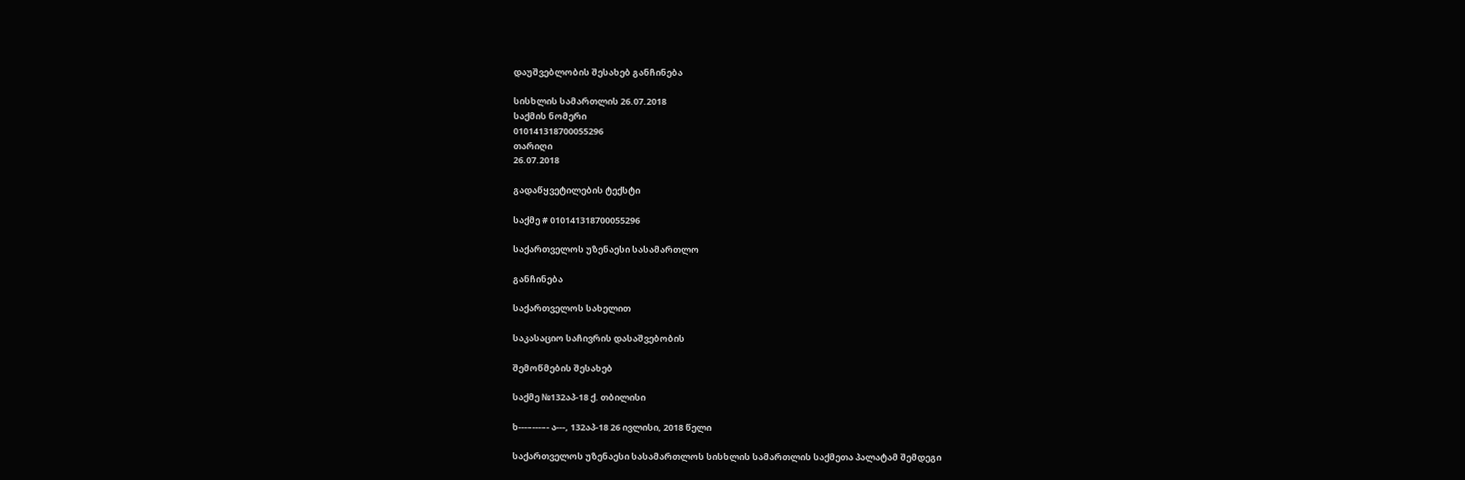დაუშვებლობის შესახებ განჩინება

სისხლის სამართლის 26.07.2018
საქმის ნომერი
010141318700055296
თარიღი
26.07.2018

გადაწყვეტილების ტექსტი

საქმე # 010141318700055296

საქართველოს უზენაესი სასამართლო

განჩინება

საქართველოს სახელით

საკასაციო საჩივრის დასაშვებობის

შემოწმების შესახებ

საქმე №132აპ-18 ქ. თბილისი

ხ---–---–- ა---, 132აპ-18 26 ივლისი, 2018 წელი

საქართველოს უზენაესი სასამართლოს სისხლის სამართლის საქმეთა პალატამ შემდეგი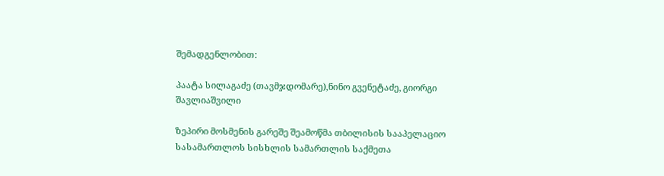შემადგენლობით:

პაატა სილაგაძე (თავმჯდომარე),ნინო გვენეტაძე, გიორგი შავლიაშვილი

ზეპირი მოსმენის გარეშე შეამოწმა თბილისის სააპელაციო სასამართლოს სისხლის სამართლის საქმეთა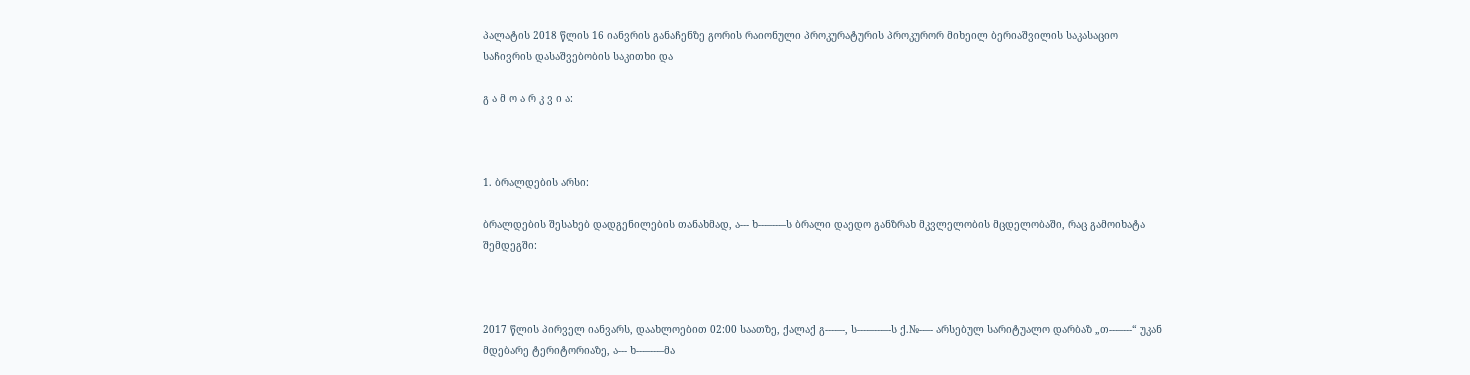პალატის 2018 წლის 16 იანვრის განაჩენზე გორის რაიონული პროკურატურის პროკურორ მიხეილ ბერიაშვილის საკასაციო საჩივრის დასაშვებობის საკითხი და

გ ა მ ო ა რ კ ვ ი ა:



1. ბრალდების არსი:

ბრალდების შესახებ დადგენილების თანახმად, ა--- ხ---–---–ს ბრალი დაედო განზრახ მკვლელობის მცდელობაში, რაც გამოიხატა შემდეგში:



2017 წლის პირველ იანვარს, დაახლოებით 02:00 საათზე, ქალაქ გ----–-, ს----–---–-ს ქ.№--–- არსებულ სარიტუალო დარბაზ „თ---–---“ უკან მდებარე ტერიტორიაზე, ა--- ხ---–---–მა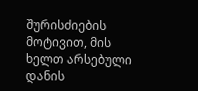შურისძიების მოტივით, მის ხელთ არსებული დანის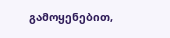გამოყენებით,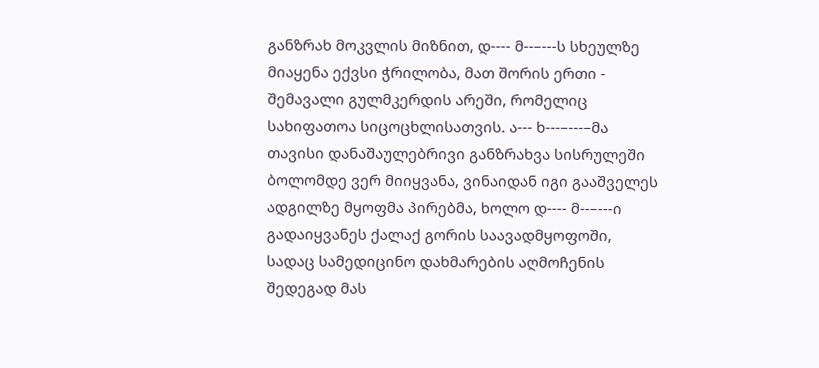განზრახ მოკვლის მიზნით, დ---- მ--–---ს სხეულზე მიაყენა ექვსი ჭრილობა, მათ შორის ერთი - შემავალი გულმკერდის არეში, რომელიც სახიფათოა სიცოცხლისათვის. ა--- ხ---–---–მა თავისი დანაშაულებრივი განზრახვა სისრულეში ბოლომდე ვერ მიიყვანა, ვინაიდან იგი გააშველეს ადგილზე მყოფმა პირებმა, ხოლო დ---- მ--–---ი გადაიყვანეს ქალაქ გორის საავადმყოფოში, სადაც სამედიცინო დახმარების აღმოჩენის შედეგად მას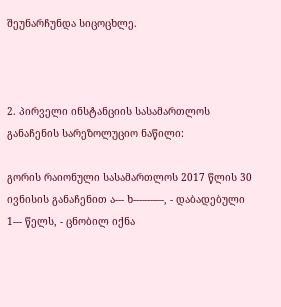შეუნარჩუნდა სიცოცხლე.



2. პირველი ინსტანციის სასამართლოს განაჩენის სარეზოლუციო ნაწილი:

გორის რაიონული სასამართლოს 2017 წლის 30 ივნისის განაჩენით ა--- ხ---–---–-, - დაბადებული 1--- წელს, - ცნობილ იქნა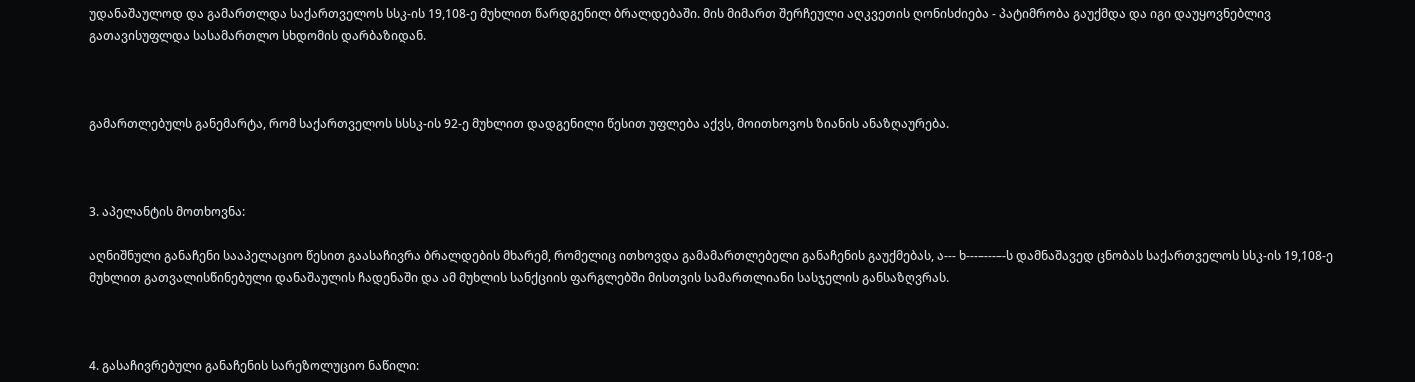უდანაშაულოდ და გამართლდა საქართველოს სსკ-ის 19,108-ე მუხლით წარდგენილ ბრალდებაში. მის მიმართ შერჩეული აღკვეთის ღონისძიება - პატიმრობა გაუქმდა და იგი დაუყოვნებლივ გათავისუფლდა სასამართლო სხდომის დარბაზიდან.



გამართლებულს განემარტა, რომ საქართველოს სსსკ-ის 92-ე მუხლით დადგენილი წესით უფლება აქვს, მოითხოვოს ზიანის ანაზღაურება.



3. აპელანტის მოთხოვნა:

აღნიშნული განაჩენი სააპელაციო წესით გაასაჩივრა ბრალდების მხარემ, რომელიც ითხოვდა გამამართლებელი განაჩენის გაუქმებას, ა--- ხ---–---–-ს დამნაშავედ ცნობას საქართველოს სსკ-ის 19,108-ე მუხლით გათვალისწინებული დანაშაულის ჩადენაში და ამ მუხლის სანქციის ფარგლებში მისთვის სამართლიანი სასჯელის განსაზღვრას.



4. გასაჩივრებული განაჩენის სარეზოლუციო ნაწილი: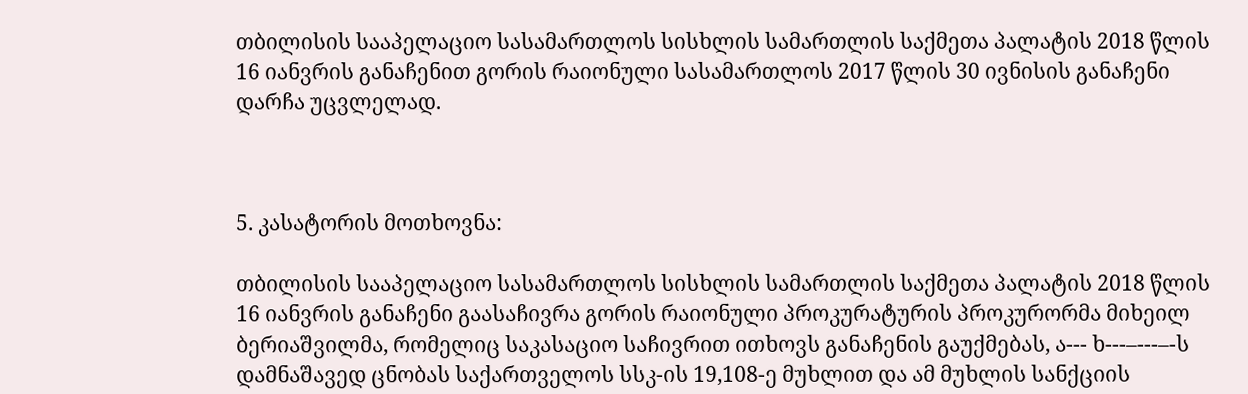თბილისის სააპელაციო სასამართლოს სისხლის სამართლის საქმეთა პალატის 2018 წლის 16 იანვრის განაჩენით გორის რაიონული სასამართლოს 2017 წლის 30 ივნისის განაჩენი დარჩა უცვლელად.



5. კასატორის მოთხოვნა:

თბილისის სააპელაციო სასამართლოს სისხლის სამართლის საქმეთა პალატის 2018 წლის 16 იანვრის განაჩენი გაასაჩივრა გორის რაიონული პროკურატურის პროკურორმა მიხეილ ბერიაშვილმა, რომელიც საკასაციო საჩივრით ითხოვს განაჩენის გაუქმებას, ა--- ხ---–---–-ს დამნაშავედ ცნობას საქართველოს სსკ-ის 19,108-ე მუხლით და ამ მუხლის სანქციის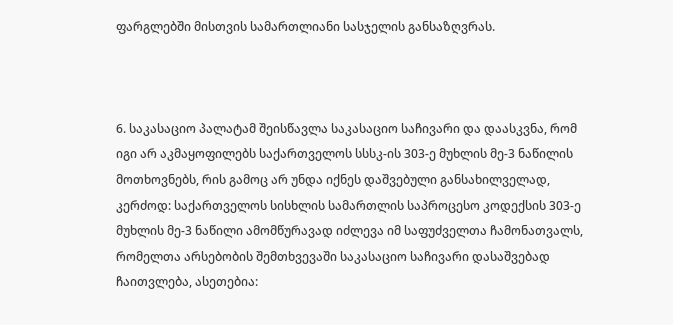ფარგლებში მისთვის სამართლიანი სასჯელის განსაზღვრას.



6. საკასაციო პალატამ შეისწავლა საკასაციო საჩივარი და დაასკვნა, რომ იგი არ აკმაყოფილებს საქართველოს სსსკ-ის 303-ე მუხლის მე-3 ნაწილის მოთხოვნებს, რის გამოც არ უნდა იქნეს დაშვებული განსახილველად, კერძოდ: საქართველოს სისხლის სამართლის საპროცესო კოდექსის 303-ე მუხლის მე-3 ნაწილი ამომწურავად იძლევა იმ საფუძველთა ჩამონათვალს, რომელთა არსებობის შემთხვევაში საკასაციო საჩივარი დასაშვებად ჩაითვლება, ასეთებია: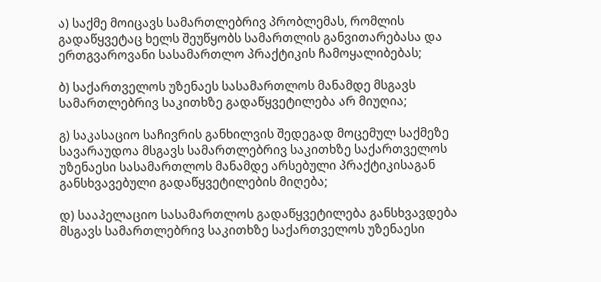ა) საქმე მოიცავს სამართლებრივ პრობლემას, რომლის გადაწყვეტაც ხელს შეუწყობს სამართლის განვითარებასა და ერთგვაროვანი სასამართლო პრაქტიკის ჩამოყალიბებას;

ბ) საქართველოს უზენაეს სასამართლოს მანამდე მსგავს სამართლებრივ საკითხზე გადაწყვეტილება არ მიუღია;

გ) საკასაციო საჩივრის განხილვის შედეგად მოცემულ საქმეზე სავარაუდოა მსგავს სამართლებრივ საკითხზე საქართველოს უზენაესი სასამართლოს მანამდე არსებული პრაქტიკისაგან განსხვავებული გადაწყვეტილების მიღება;

დ) სააპელაციო სასამართლოს გადაწყვეტილება განსხვავდება მსგავს სამართლებრივ საკითხზე საქართველოს უზენაესი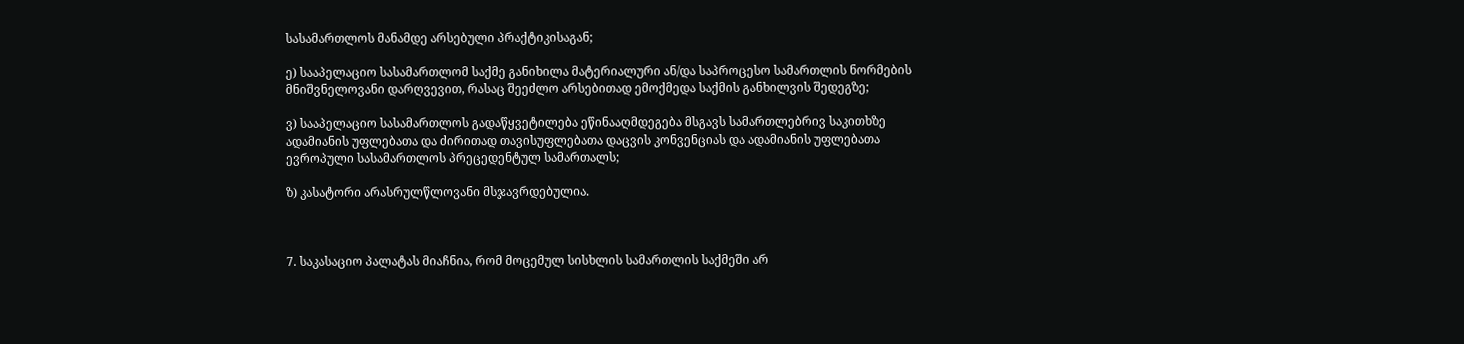სასამართლოს მანამდე არსებული პრაქტიკისაგან;

ე) სააპელაციო სასამართლომ საქმე განიხილა მატერიალური ან/და საპროცესო სამართლის ნორმების მნიშვნელოვანი დარღვევით, რასაც შეეძლო არსებითად ემოქმედა საქმის განხილვის შედეგზე;

ვ) სააპელაციო სასამართლოს გადაწყვეტილება ეწინააღმდეგება მსგავს სამართლებრივ საკითხზე ადამიანის უფლებათა და ძირითად თავისუფლებათა დაცვის კონვენციას და ადამიანის უფლებათა ევროპული სასამართლოს პრეცედენტულ სამართალს;

ზ) კასატორი არასრულწლოვანი მსჯავრდებულია.



7. საკასაციო პალატას მიაჩნია, რომ მოცემულ სისხლის სამართლის საქმეში არ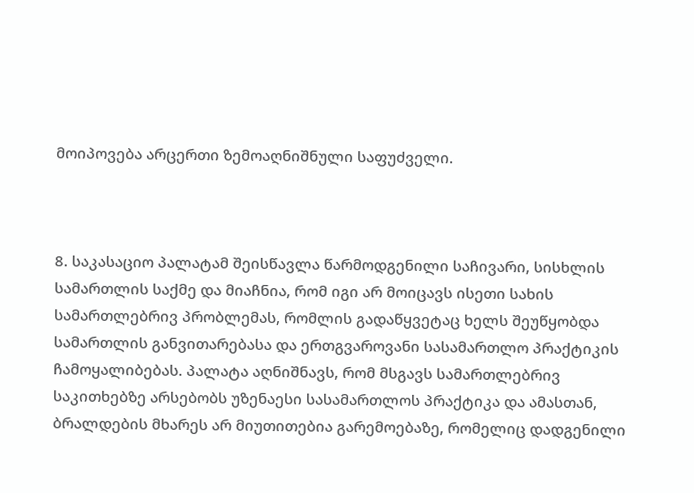მოიპოვება არცერთი ზემოაღნიშნული საფუძველი.



8. საკასაციო პალატამ შეისწავლა წარმოდგენილი საჩივარი, სისხლის სამართლის საქმე და მიაჩნია, რომ იგი არ მოიცავს ისეთი სახის სამართლებრივ პრობლემას, რომლის გადაწყვეტაც ხელს შეუწყობდა სამართლის განვითარებასა და ერთგვაროვანი სასამართლო პრაქტიკის ჩამოყალიბებას. პალატა აღნიშნავს, რომ მსგავს სამართლებრივ საკითხებზე არსებობს უზენაესი სასამართლოს პრაქტიკა და ამასთან, ბრალდების მხარეს არ მიუთითებია გარემოებაზე, რომელიც დადგენილი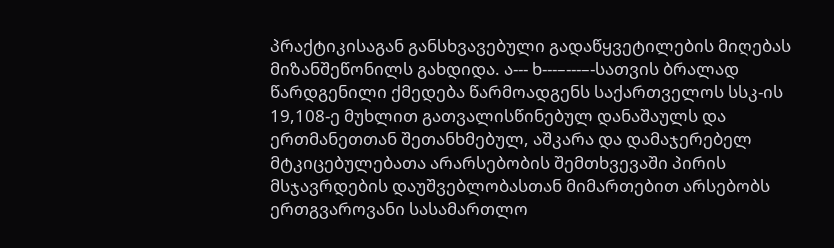პრაქტიკისაგან განსხვავებული გადაწყვეტილების მიღებას მიზანშეწონილს გახდიდა. ა--- ხ---–---–-სათვის ბრალად წარდგენილი ქმედება წარმოადგენს საქართველოს სსკ-ის 19,108-ე მუხლით გათვალისწინებულ დანაშაულს და ერთმანეთთან შეთანხმებულ, აშკარა და დამაჯერებელ მტკიცებულებათა არარსებობის შემთხვევაში პირის მსჯავრდების დაუშვებლობასთან მიმართებით არსებობს ერთგვაროვანი სასამართლო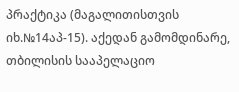პრაქტიკა (მაგალითისთვის იხ.№14აპ-15). აქედან გამომდინარე, თბილისის სააპელაციო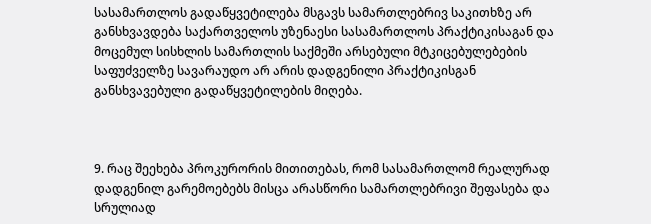სასამართლოს გადაწყვეტილება მსგავს სამართლებრივ საკითხზე არ განსხვავდება საქართველოს უზენაესი სასამართლოს პრაქტიკისაგან და მოცემულ სისხლის სამართლის საქმეში არსებული მტკიცებულებების საფუძველზე სავარაუდო არ არის დადგენილი პრაქტიკისგან განსხვავებული გადაწყვეტილების მიღება.



9. რაც შეეხება პროკურორის მითითებას, რომ სასამართლომ რეალურად დადგენილ გარემოებებს მისცა არასწორი სამართლებრივი შეფასება და სრულიად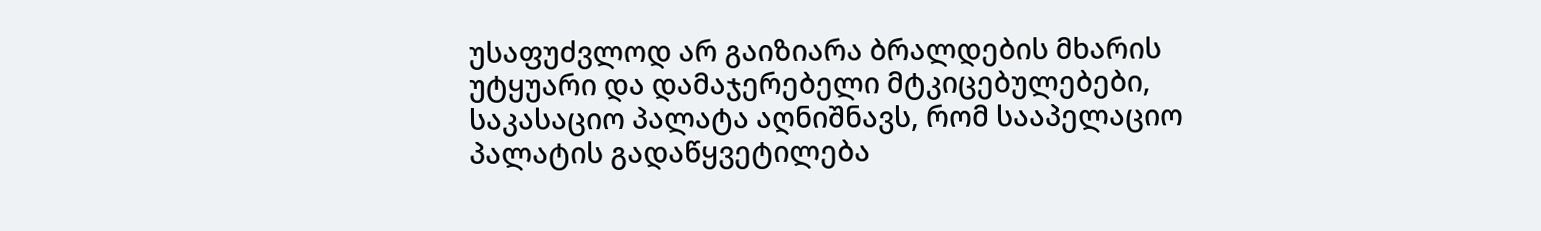უსაფუძვლოდ არ გაიზიარა ბრალდების მხარის უტყუარი და დამაჯერებელი მტკიცებულებები, საკასაციო პალატა აღნიშნავს, რომ სააპელაციო პალატის გადაწყვეტილება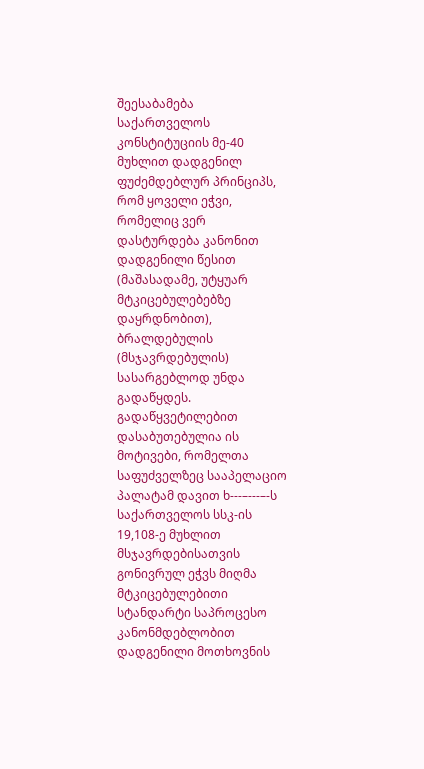შეესაბამება საქართველოს კონსტიტუციის მე-40 მუხლით დადგენილ ფუძემდებლურ პრინციპს, რომ ყოველი ეჭვი, რომელიც ვერ დასტურდება კანონით დადგენილი წესით (მაშასადამე, უტყუარ მტკიცებულებებზე დაყრდნობით), ბრალდებულის (მსჯავრდებულის) სასარგებლოდ უნდა გადაწყდეს. გადაწყვეტილებით დასაბუთებულია ის მოტივები, რომელთა საფუძველზეც სააპელაციო პალატამ დავით ხ---–---–-ს საქართველოს სსკ-ის 19,108-ე მუხლით მსჯავრდებისათვის გონივრულ ეჭვს მიღმა მტკიცებულებითი სტანდარტი საპროცესო კანონმდებლობით დადგენილი მოთხოვნის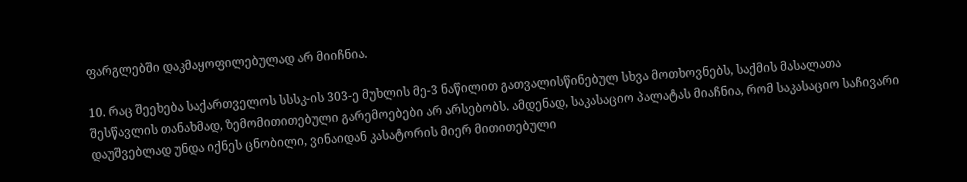ფარგლებში დაკმაყოფილებულად არ მიიჩნია.

10. რაც შეეხება საქართველოს სსსკ-ის 303-ე მუხლის მე-3 ნაწილით გათვალისწინებულ სხვა მოთხოვნებს, საქმის მასალათა შესწავლის თანახმად, ზემომითითებული გარემოებები არ არსებობს. ამდენად, საკასაციო პალატას მიაჩნია, რომ საკასაციო საჩივარი დაუშვებლად უნდა იქნეს ცნობილი, ვინაიდან კასატორის მიერ მითითებული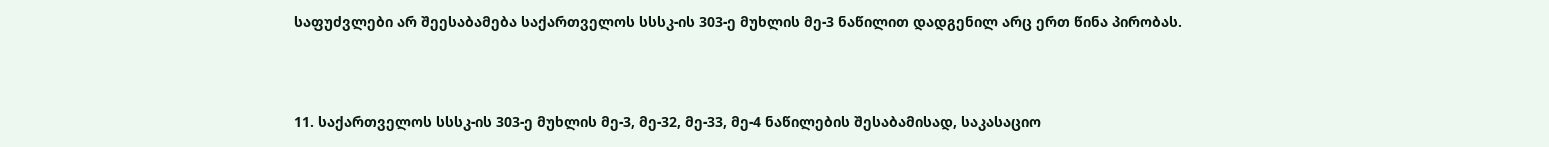საფუძვლები არ შეესაბამება საქართველოს სსსკ-ის 303-ე მუხლის მე-3 ნაწილით დადგენილ არც ერთ წინა პირობას.



11. საქართველოს სსსკ-ის 303-ე მუხლის მე-3, მე-32, მე-33, მე-4 ნაწილების შესაბამისად, საკასაციო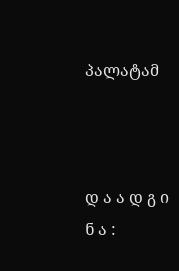პალატამ



დ ა ა დ გ ი ნ ა :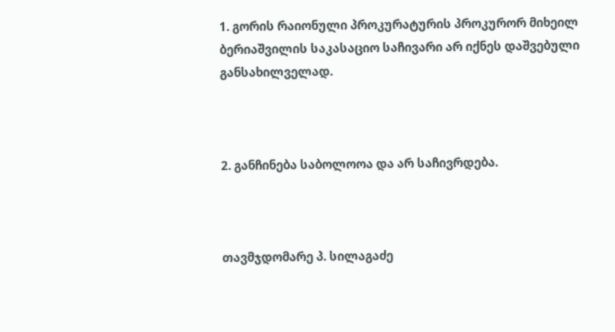1. გორის რაიონული პროკურატურის პროკურორ მიხეილ ბერიაშვილის საკასაციო საჩივარი არ იქნეს დაშვებული განსახილველად.



2. განჩინება საბოლოოა და არ საჩივრდება.



თავმჯდომარე პ. სილაგაძე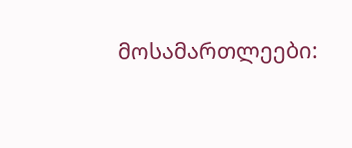მოსამართლეები: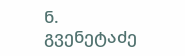ნ. გვენეტაძე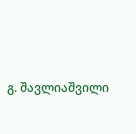გ. შავლიაშვილი